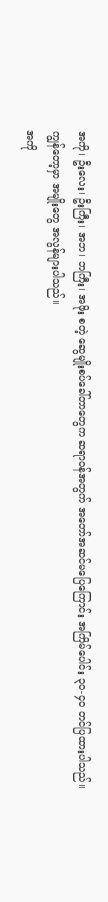အကို၊ ဦးလေး၊ ဦးကြီး၊ အဘ၊ ဘကြီး၊ အဖိုး စတဲ့ ဆွေမျိုးစပ်ခေါ်တာတွေက ဆရာဝန်အတွက် အတော်အဆင်မပြေကြောင်း အကြိမ်ပေါင်း ၃၀-၄၀ တင်ပြထားပါသည်။
ကျွန်တော့မှာ အမျိုးတွေ အလွန်များပါသည်။
အကို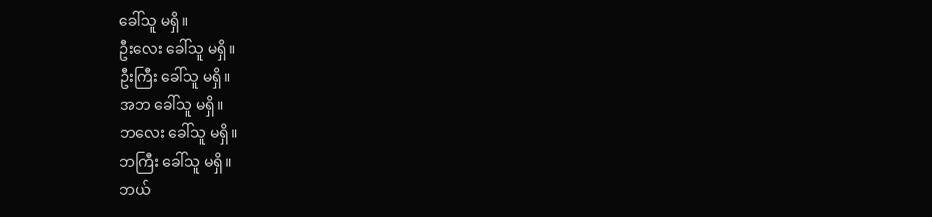ခေါ်သူ မရှိ။
ဦးလေး ခေါ်သူ မရှိ။
ဦးကြီး ခေါ်သူ မရှိ။
အဘ ခေါ်သူ မရှိ။
ဘလေး ခေါ်သူ မရှိ။
ဘကြီး ခေါ်သူ မရှိ။
ဘယ်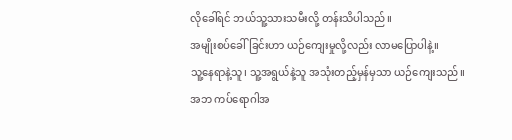လိုခေါ်ရင် ဘယ်သူ့သားသမီးလို့ တန်းသိပါသည်။
အမျိုးစပ်ခေါ်ခြင်းဟာ ယဉ်ကျေးမှုလို့လည်း လာမပြောပါနဲ့။
သူ့နေရာနဲ့သူ၊ သူ့အရွယ်နဲ့သူ အသုံးတည့်မှန်မှသာ ယဉ်ကျေးသည်။
အဘ ကပ်ရောဂါအ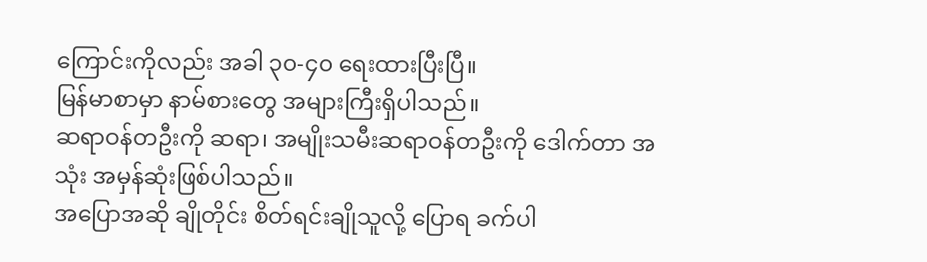ကြောင်းကိုလည်း အခါ ၃၀-၄၀ ရေးထားပြီးပြီ။
မြန်မာစာမှာ နာမ်စားတွေ အများကြီးရှိပါသည်။
ဆရာဝန်တဦးကို ဆရာ၊ အမျိုးသမီးဆရာဝန်တဦးကို ဒေါက်တာ အသုံး အမှန်ဆုံးဖြစ်ပါသည်။
အပြောအဆို ချိုတိုင်း စိတ်ရင်းချိုသူလို့ ပြောရ ခက်ပါ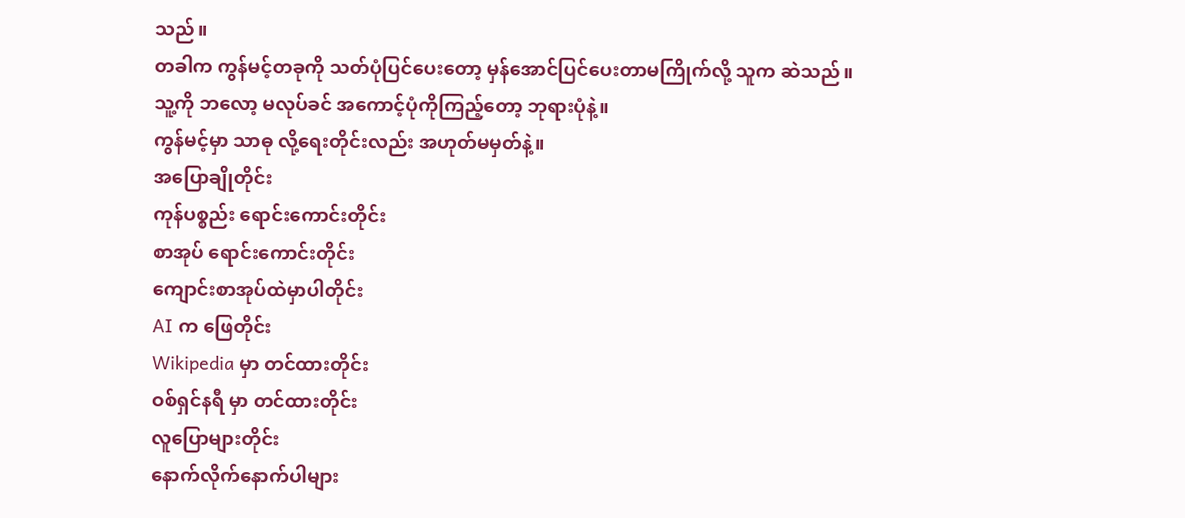သည်။
တခါက ကွန်မင့်တခုကို သတ်ပုံပြင်ပေးတော့ မှန်အောင်ပြင်ပေးတာမကြိုက်လို့ သူက ဆဲသည်။
သူ့ကို ဘလော့ မလုပ်ခင် အကောင့်ပုံကိုကြည့်တော့ ဘုရားပုံနဲ့။
ကွန်မင့်မှာ သာဓု လို့ရေးတိုင်းလည်း အဟုတ်မမှတ်နဲ့။
အပြောချိုတိုင်း
ကုန်ပစ္စည်း ရောင်းကောင်းတိုင်း
စာအုပ် ရောင်းကောင်းတိုင်း
ကျောင်းစာအုပ်ထဲမှာပါတိုင်း
AI က ဖြေတိုင်း
Wikipedia မှာ တင်ထားတိုင်း
ဝစ်ရှင်နရီ မှာ တင်ထားတိုင်း
လူပြောများတိုင်း
နောက်လိုက်နောက်ပါများ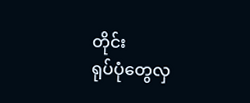တိုင်း
ရုပ်ပုံတွေလှ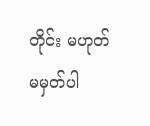တိုင်း မဟုတ် မမှတ်ပါ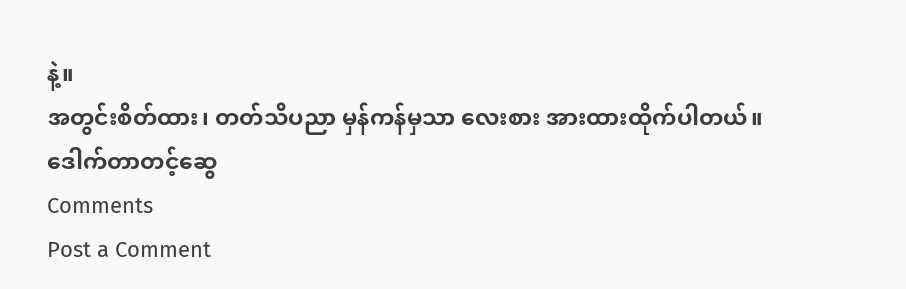နဲ့။
အတွင်းစိတ်ထား၊ တတ်သိပညာ မှန်ကန်မှသာ လေးစား အားထားထိုက်ပါတယ်။
ဒေါက်တာတင့်ဆွေ
Comments
Post a Comment